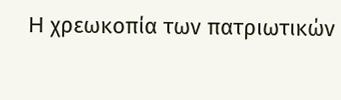H χρεωκοπία των πατριωτικών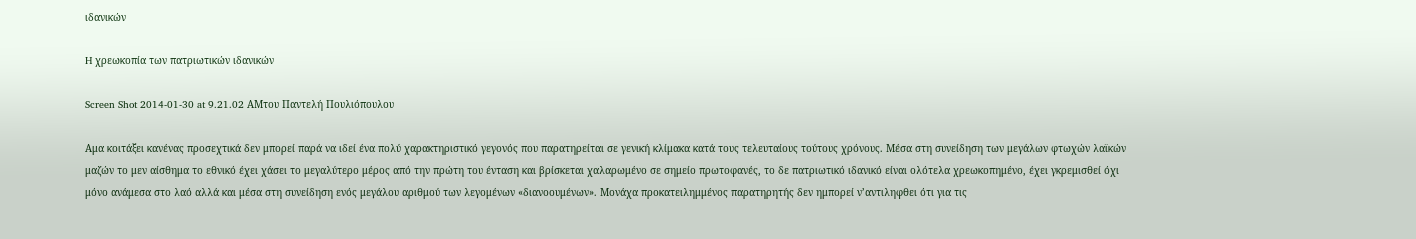ιδανικών

H χρεωκοπία των πατριωτικών ιδανικών

Screen Shot 2014-01-30 at 9.21.02 AMτου Παντελή Πουλιόπουλου

Αμα κοιτάξει κανένας προσεχτικά δεν μπορεί παρά να ιδεί ένα πολύ χαρακτηριστικό γεγονός που παρατηρείται σε γενική κλίμακα κατά τους τελευταίους τούτους χρόνους. Μέσα στη συνείδηση των μεγάλων φτωχών λαϊκών μαζών το μεν αίσθημα το εθνικό έχει χάσει το μεγαλύτερο μέρος από την πρώτη του ένταση και βρίσκεται χαλαρωμένο σε σημείο πρωτοφανές, το δε πατριωτικό ιδανικό είναι ολότελα χρεωκοπημένο, έχει γκρεμισθεί όχι μόνο ανάμεσα στο λαό αλλά και μέσα στη συνείδηση ενός μεγάλου αριθμού των λεγομένων «διανοουμένων». Μονάχα προκατειλημμένος παρατηρητής δεν ημπορεί ν’αντιληφθει ότι για τις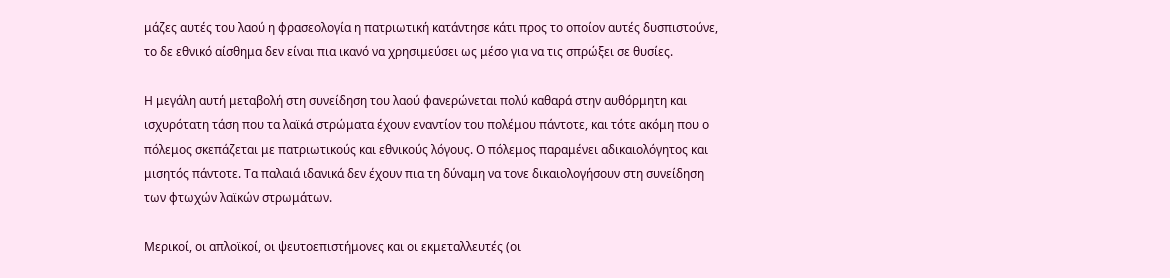μάζες αυτές του λαού η φρασεολογία η πατριωτική κατάντησε κάτι προς το οποίον αυτές δυσπιστούνε, το δε εθνικό αίσθημα δεν είναι πια ικανό να χρησιμεύσει ως μέσο για να τις σπρώξει σε θυσίες.

Η μεγάλη αυτή μεταβολή στη συνείδηση του λαού φανερώνεται πολύ καθαρά στην αυθόρμητη και ισχυρότατη τάση που τα λαϊκά στρώματα έχουν εναντίον του πολέμου πάντοτε, και τότε ακόμη που ο πόλεμος σκεπάζεται με πατριωτικούς και εθνικούς λόγους. Ο πόλεμος παραμένει αδικαιολόγητος και μισητός πάντοτε. Τα παλαιά ιδανικά δεν έχουν πια τη δύναμη να τονε δικαιολογήσουν στη συνείδηση των φτωχών λαϊκών στρωμάτων.

Μερικοί, οι απλοϊκοί, οι ψευτοεπιστήμονες και οι εκμεταλλευτές (οι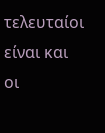τελευταίοι είναι και οι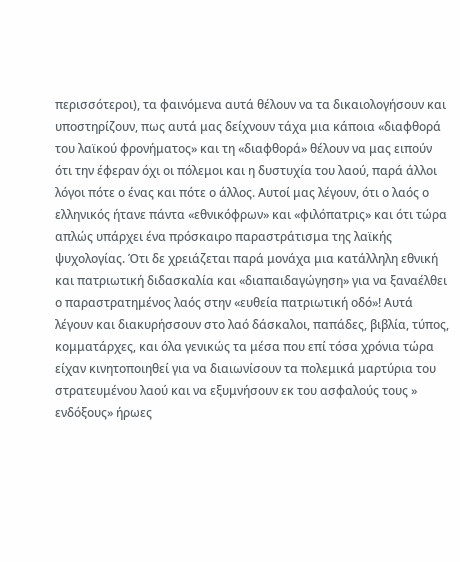περισσότεροι), τα φαινόμενα αυτά θέλουν να τα δικαιολογήσουν και υποστηρίζουν, πως αυτά μας δείχνουν τάχα μια κάποια «διαφθορά του λαϊκού φρονήματος» και τη «διαφθορά» θέλουν να μας ειπούν ότι την έφεραν όχι οι πόλεμοι και η δυστυχία του λαού, παρά άλλοι λόγοι πότε ο ένας και πότε ο άλλος. Αυτοί μας λέγουν, ότι ο λαός ο ελληνικός ήτανε πάντα «εθνικόφρων» και «φιλόπατρις» και ότι τώρα απλώς υπάρχει ένα πρόσκαιρο παραστράτισμα της λαϊκής ψυχολογίας. Ότι δε χρειάζεται παρά μονάχα μια κατάλληλη εθνική και πατριωτική διδασκαλία και «διαπαιδαγώγηση» για να ξαναέλθει ο παραστρατημένος λαός στην «ευθεία πατριωτική οδό»! Αυτά λέγουν και διακυρήσσουν στο λαό δάσκαλοι, παπάδες, βιβλία, τύπος, κομματάρχες, και όλα γενικώς τα μέσα που επί τόσα χρόνια τώρα είχαν κινητοποιηθεί για να διαιωνίσουν τα πολεμικά μαρτύρια του στρατευμένου λαού και να εξυμνήσουν εκ του ασφαλούς τους » ενδόξους» ήρωες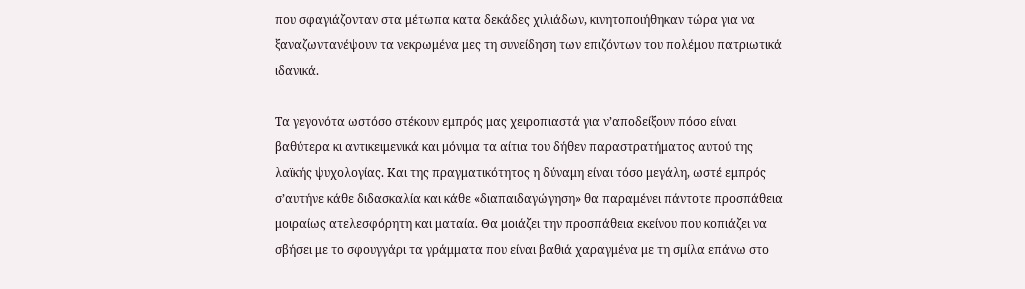που σφαγιάζονταν στα μέτωπα κατα δεκάδες χιλιάδων, κινητοποιήθηκαν τώρα για να ξαναζωντανέψουν τα νεκρωμένα μες τη συνείδηση των επιζόντων του πολέμου πατριωτικά ιδανικά.

Τα γεγονότα ωστόσο στέκουν εμπρός μας χειροπιαστά για ν’αποδείξουν πόσο είναι βαθύτερα κι αντικειμενικά και μόνιμα τα αίτια του δήθεν παραστρατήματος αυτού της λαϊκής ψυχολογίας. Και της πραγματικότητος η δύναμη είναι τόσο μεγάλη, ωστέ εμπρός σ’αυτήνε κάθε διδασκαλία και κάθε «διαπαιδαγώγηση» θα παραμένει πάντοτε προσπάθεια μοιραίως ατελεσφόρητη και ματαία. Θα μοιάζει την προσπάθεια εκείνου που κοπιάζει να σβήσει με το σφουγγάρι τα γράμματα που είναι βαθιά χαραγμένα με τη σμίλα επάνω στο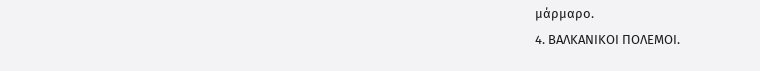μάρμαρο.
4. ΒΑΛΚΑΝΙΚΟΙ ΠΟΛΕΜΟΙ.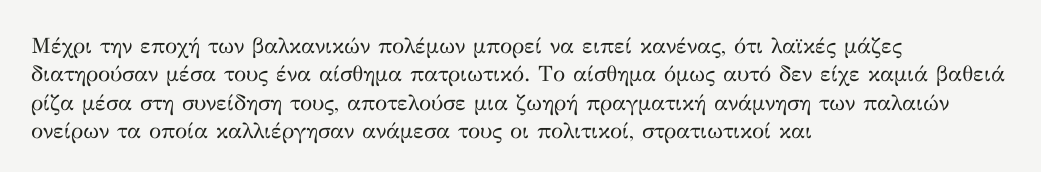Μέχρι την εποχή των βαλκανικών πολέμων μπορεί να ειπεί κανένας, ότι λαϊκές μάζες διατηρούσαν μέσα τους ένα αίσθημα πατριωτικό. Το αίσθημα όμως αυτό δεν είχε καμιά βαθειά ρίζα μέσα στη συνείδηση τους, αποτελούσε μια ζωηρή πραγματική ανάμνηση των παλαιών ονείρων τα οποία καλλιέργησαν ανάμεσα τους οι πολιτικοί, στρατιωτικοί και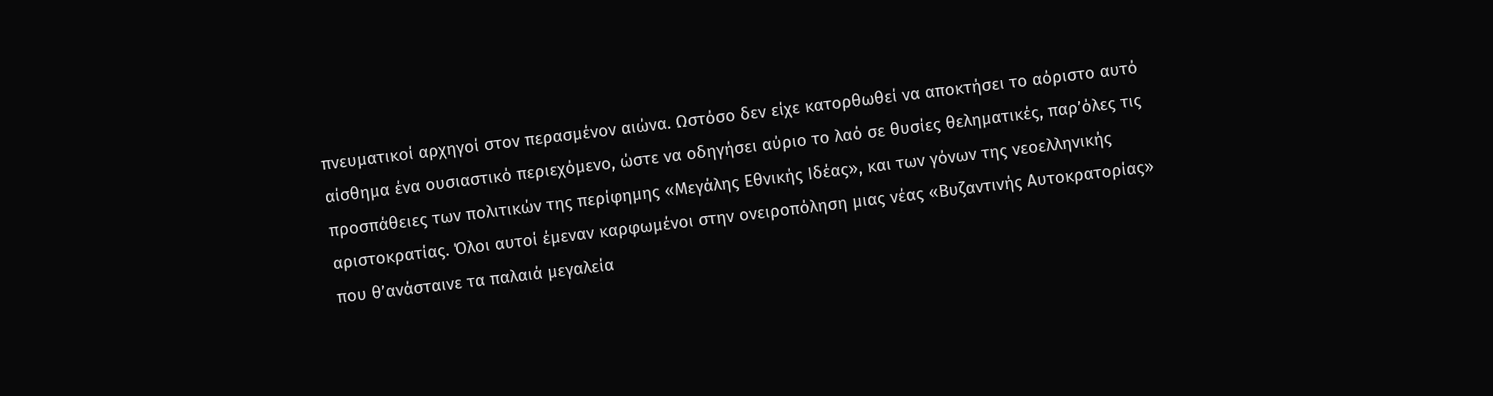πνευματικοί αρχηγοί στον περασμένον αιώνα. Ωστόσο δεν είχε κατορθωθεί να αποκτήσει το αόριστο αυτό αίσθημα ένα ουσιαστικό περιεχόμενο, ώστε να οδηγήσει αύριο το λαό σε θυσίες θεληματικές, παρ’όλες τις προσπάθειες των πολιτικών της περίφημης «Μεγάλης Εθνικής Ιδέας», και των γόνων της νεοελληνικής αριστοκρατίας. Όλοι αυτοί έμεναν καρφωμένοι στην ονειροπόληση μιας νέας «Βυζαντινής Αυτοκρατορίας» που θ’ανάσταινε τα παλαιά μεγαλεία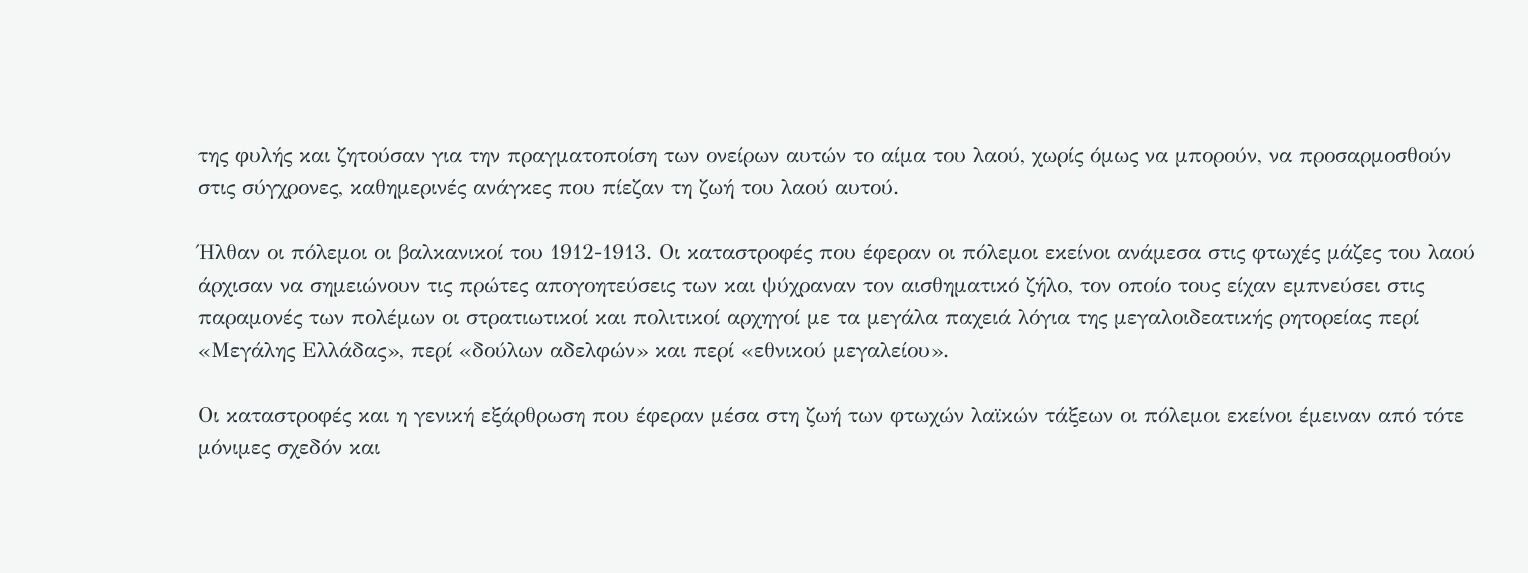της φυλής και ζητούσαν για την πραγματοποίση των ονείρων αυτών το αίμα του λαού, χωρίς όμως να μπορούν, να προσαρμοσθούν στις σύγχρονες, καθημερινές ανάγκες που πίεζαν τη ζωή του λαού αυτού.

Ήλθαν οι πόλεμοι οι βαλκανικοί του 1912-1913. Οι καταστροφές που έφεραν οι πόλεμοι εκείνοι ανάμεσα στις φτωχές μάζες του λαού άρχισαν να σημειώνουν τις πρώτες απογοητεύσεις των και ψύχραναν τον αισθηματικό ζήλο, τον οποίο τους είχαν εμπνεύσει στις παραμονές των πολέμων οι στρατιωτικοί και πολιτικοί αρχηγοί με τα μεγάλα παχειά λόγια της μεγαλοιδεατικής ρητορείας περί «Μεγάλης Ελλάδας», περί «δούλων αδελφών» και περί «εθνικού μεγαλείου».

Οι καταστροφές και η γενική εξάρθρωση που έφεραν μέσα στη ζωή των φτωχών λαϊκών τάξεων οι πόλεμοι εκείνοι έμειναν από τότε μόνιμες σχεδόν και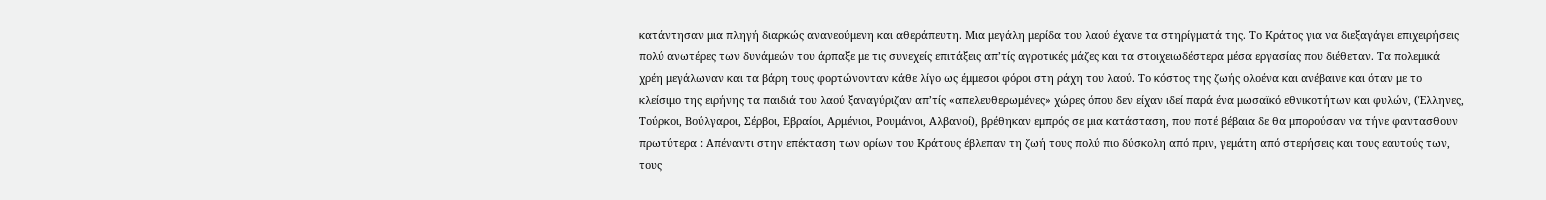κατάντησαν μια πληγή διαρκώς ανανεούμενη και αθεράπευτη. Μια μεγάλη μερίδα του λαού έχανε τα στηρίγματά της. Το Κράτος για να διεξαγάγει επιχειρήσεις πολύ ανωτέρες των δυνάμεών του άρπαξε με τις συνεχείς επιτάξεις απ’τίς αγροτικές μάζες και τα στοιχειωδέστερα μέσα εργασίας που διέθεταν. Τα πολεμικά χρέη μεγάλωναν και τα βάρη τους φορτώνονταν κάθε λίγο ως έμμεσοι φόροι στη ράχη του λαού. Το κόστος της ζωής ολοένα και ανέβαινε και όταν με το κλείσιμο της ειρήνης τα παιδιά του λαού ξαναγύριζαν απ’τίς «απελευθερωμένες» χώρες όπου δεν είχαν ιδεί παρά ένα μωσαϊκό εθνικοτήτων και φυλών, (Έλληνες, Τούρκοι, Βούλγαροι, Σέρβοι, Εβραίοι, Αρμένιοι, Ρουμάνοι, Αλβανοί), βρέθηκαν εμπρός σε μια κατάσταση, που ποτέ βέβαια δε θα μπορούσαν να τήνε φαντασθουν πρωτύτερα : Απέναντι στην επέκταση των ορίων του Κράτους έβλεπαν τη ζωή τους πολύ πιο δύσκολη από πριν, γεμάτη από στερήσεις και τους εαυτούς των, τους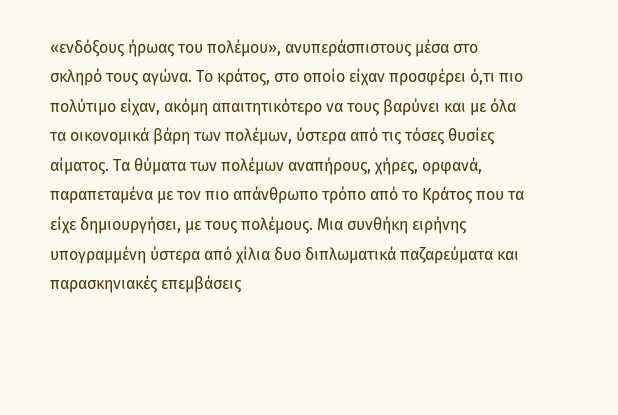«ενδόξους ήρωας του πολέμου», ανυπεράσπιστους μέσα στο σκληρό τους αγώνα. Το κράτος, στο οποίο είχαν προσφέρει ό,τι πιο πολύτιμο είχαν, ακόμη απαιτητικότερο να τους βαρύνει και με όλα τα οικονομικά βάρη των πολέμων, ύστερα από τις τόσες θυσίες αίματος. Τα θύματα των πολέμων αναπήρους, χήρες, ορφανά, παραπεταμένα με τον πιο απάνθρωπο τρόπο από το Κράτος που τα είχε δημιουργήσει, με τους πολέμους. Μια συνθήκη ειρήνης υπογραμμένη ύστερα από χίλια δυο διπλωματικά παζαρεύματα και παρασκηνιακές επεμβάσεις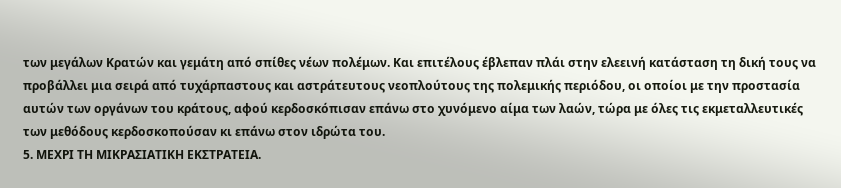των μεγάλων Κρατών και γεμάτη από σπίθες νέων πολέμων. Και επιτέλους έβλεπαν πλάι στην ελεεινή κατάσταση τη δική τους να προβάλλει μια σειρά από τυχάρπαστους και αστράτευτους νεοπλούτους της πολεμικής περιόδου, οι οποίοι με την προστασία αυτών των οργάνων του κράτους, αφού κερδοσκόπισαν επάνω στο χυνόμενο αίμα των λαών, τώρα με όλες τις εκμεταλλευτικές των μεθόδους κερδοσκοπούσαν κι επάνω στον ιδρώτα του.
5. ΜΕΧΡΙ ΤΗ ΜΙΚΡΑΣΙΑΤΙΚΗ ΕΚΣΤΡΑΤΕΙΑ.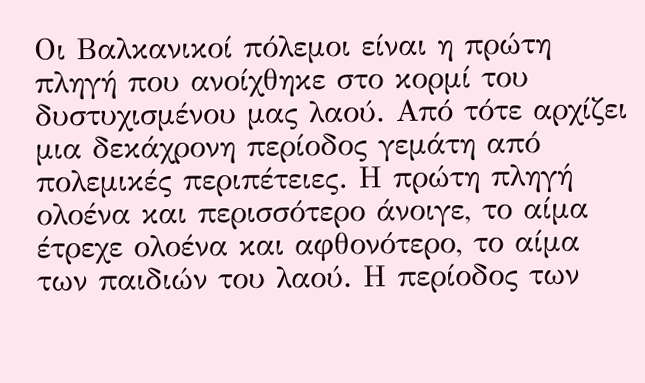Οι Βαλκανικοί πόλεμοι είναι η πρώτη πληγή που ανοίχθηκε στο κορμί του δυστυχισμένου μας λαού. Από τότε αρχίζει μια δεκάχρονη περίοδος γεμάτη από πολεμικές περιπέτειες. Η πρώτη πληγή ολοένα και περισσότερο άνοιγε, το αίμα έτρεχε ολοένα και αφθονότερο, το αίμα των παιδιών του λαού. Η περίοδος των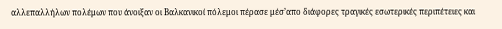αλλεπαλλήλων πολέμων που άνοιξαν οι Βαλκανικοί πόλεμοι πέρασε μέσ’απο διάφορες τραγικές εσωτερικές περιπέτειες και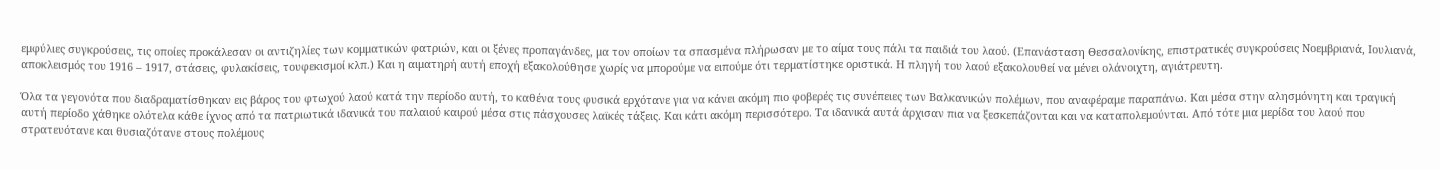εμφύλιες συγκρούσεις, τις οποίες προκάλεσαν οι αντιζηλίες των κομματικών φατριών, και οι ξένες προπαγάνδες, μα τον οποίων τα σπασμένα πλήρωσαν με το αίμα τους πάλι τα παιδιά του λαού. (Επανάσταση Θεσσαλονίκης, επιστρατικές συγκρούσεις Νοεμβριανά, Ιουλιανά, αποκλεισμός του 1916 – 1917, στάσεις, φυλακίσεις, τουφεκισμοί κλπ.) Και η αιματηρή αυτή εποχή εξακολούθησε χωρίς να μπορούμε να ειπούμε ότι τερματίστηκε οριστικά. Η πληγή του λαού εξακολουθεί να μένει ολάνοιχτη, αγιάτρευτη.

Όλα τα γεγονότα που διαδραματίσθηκαν εις βάρος του φτωχού λαού κατά την περίοδο αυτή, το καθένα τους φυσικά ερχότανε για να κάνει ακόμη πιο φοβερές τις συνέπειες των Βαλκανικών πολέμων, που αναφέραμε παραπάνω. Και μέσα στην αλησμόνητη και τραγική αυτή περίοδο χάθηκε ολότελα κάθε ίχνος από τα πατριωτικά ιδανικά του παλαιού καιρού μέσα στις πάσχουσες λαϊκές τάξεις. Και κάτι ακόμη περισσότερο. Τα ιδανικά αυτά άρχισαν πια να ξεσκεπάζονται και να καταπολεμούνται. Από τότε μια μερίδα του λαού που στρατευότανε και θυσιαζότανε στους πολέμους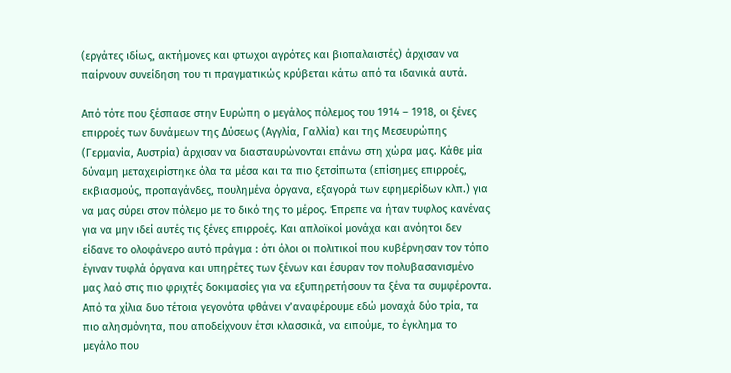(εργάτες ιδίως, ακτήμονες και φτωχοι αγρότες και βιοπαλαιστές) άρχισαν να παίρνουν συνείδηση του τι πραγματικώς κρύβεται κάτω από τα ιδανικά αυτά.

Από τότε που ξέσπασε στην Ευρώπη ο μεγάλος πόλεμος του 1914 – 1918, οι ξένες επιρροές των δυνάμεων της Δύσεως (Αγγλία, Γαλλία) και της Μεσευρώπης (Γερμανία, Αυστρία) άρχισαν να διασταυρώνονται επάνω στη χώρα μας. Κάθε μία δύναμη μεταχειρίστηκε όλα τα μέσα και τα πιο ξετσίπωτα (επίσημες επιρροές, εκβιασμούς, προπαγάνδες, πουλημένα όργανα, εξαγορά των εφημερίδων κλπ.) για να μας σύρει στον πόλεμο με το δικό της το μέρος. Έπρεπε να ήταν τυφλος κανένας για να μην ιδεί αυτές τις ξένες επιρροές. Και απλοϊκοί μονάχα και ανόητοι δεν είδανε το ολοφάνερο αυτό πράγμα : ότι όλοι οι πολιτικοί που κυβέρνησαν τον τόπο έγιναν τυφλά όργανα και υπηρέτες των ξένων και έσυραν τον πολυβασανισμένο μας λαό στις πιο φριχτές δοκιμασίες για να εξυπηρετήσουν τα ξένα τα συμφέροντα. Από τα χίλια δυο τέτοια γεγονότα φθάνει ν’αναφέρουμε εδώ μοναχά δύο τρία, τα πιο αλησμόνητα, που αποδείχνουν έτσι κλασσικά, να ειπούμε, το έγκλημα το μεγάλο που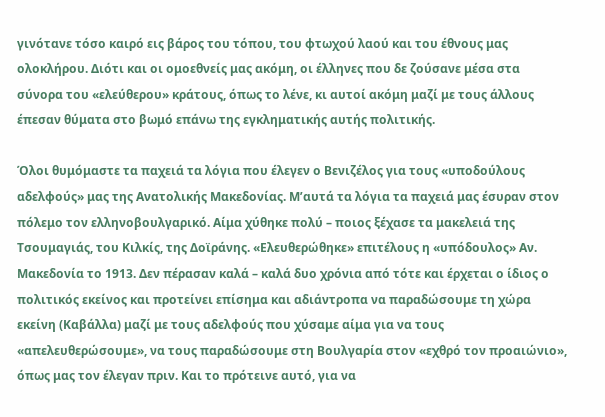γινότανε τόσο καιρό εις βάρος του τόπου, του φτωχού λαού και του έθνους μας ολοκλήρου. Διότι και οι ομοεθνείς μας ακόμη, οι έλληνες που δε ζούσανε μέσα στα σύνορα του «ελεύθερου» κράτους, όπως το λένε, κι αυτοί ακόμη μαζί με τους άλλους έπεσαν θύματα στο βωμό επάνω της εγκληματικής αυτής πολιτικής.

Όλοι θυμόμαστε τα παχειά τα λόγια που έλεγεν ο Βενιζέλος για τους «υποδούλους αδελφούς» μας της Ανατολικής Μακεδονίας. Μ’αυτά τα λόγια τα παχειά μας έσυραν στον πόλεμο τον ελληνοβουλγαρικό. Αίμα χύθηκε πολύ – ποιος ξέχασε τα μακελειά της Τσουμαγιάς, του Κιλκίς, της Δοϊράνης. «Ελευθερώθηκε» επιτέλους η «υπόδουλος» Αν. Μακεδονία το 1913. Δεν πέρασαν καλά – καλά δυο χρόνια από τότε και έρχεται ο ίδιος ο πολιτικός εκείνος και προτείνει επίσημα και αδιάντροπα να παραδώσουμε τη χώρα εκείνη (Καβάλλα) μαζί με τους αδελφούς που χύσαμε αίμα για να τους «απελευθερώσουμε», να τους παραδώσουμε στη Βουλγαρία στον «εχθρό τον προαιώνιο», όπως μας τον έλεγαν πριν. Και το πρότεινε αυτό, για να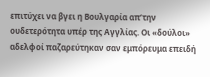επιτύχει να βγει η Βουλγαρία απ’την ουδετερότητα υπέρ της Αγγλίας. Οι «δούλοι» αδελφοί παζαρεύτηκαν σαν εμπόρευμα επειδή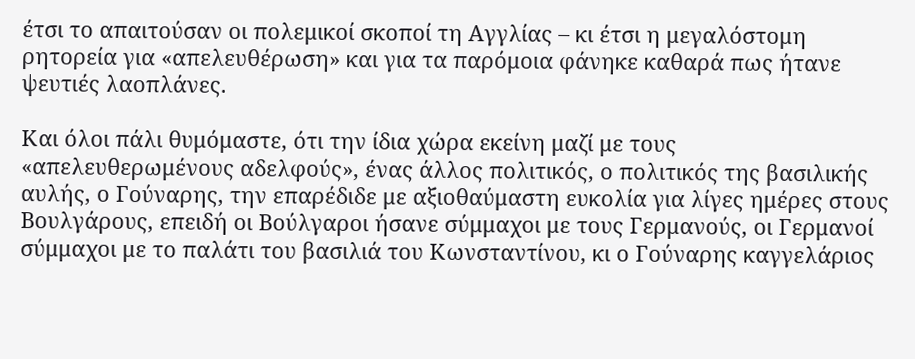έτσι το απαιτούσαν οι πολεμικοί σκοποί τη Αγγλίας – κι έτσι η μεγαλόστομη ρητορεία για «απελευθέρωση» και για τα παρόμοια φάνηκε καθαρά πως ήτανε ψευτιές λαοπλάνες.

Και όλοι πάλι θυμόμαστε, ότι την ίδια χώρα εκείνη μαζί με τους «απελευθερωμένους αδελφούς», ένας άλλος πολιτικός, ο πολιτικός της βασιλικής αυλής, ο Γούναρης, την επαρέδιδε με αξιοθαύμαστη ευκολία για λίγες ημέρες στους Βουλγάρους, επειδή οι Βούλγαροι ήσανε σύμμαχοι με τους Γερμανούς, οι Γερμανοί σύμμαχοι με το παλάτι του βασιλιά του Κωνσταντίνου, κι ο Γούναρης καγγελάριος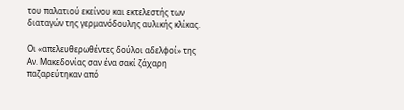του παλατιού εκείνου και εκτελεστής των διαταγών της γερμανόδουλης αυλικής κλίκας.

Οι «απελευθερωθέντες δούλοι αδελφοί» της Αν. Μακεδονίας σαν ένα σακί ζάχαρη παζαρεύτηκαν από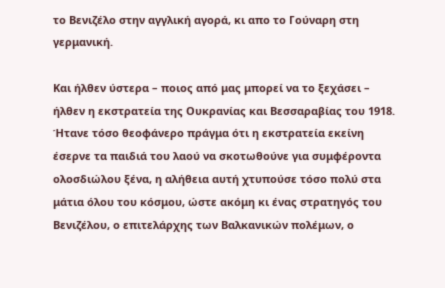το Βενιζέλο στην αγγλική αγορά, κι απο το Γούναρη στη γερμανική.

Και ήλθεν ύστερα – ποιος από μας μπορεί να το ξεχάσει – ήλθεν η εκστρατεία της Ουκρανίας και Βεσσαραβίας του 1918. Ήτανε τόσο θεοφάνερο πράγμα ότι η εκστρατεία εκείνη έσερνε τα παιδιά του λαού να σκοτωθούνε για συμφέροντα ολοσδιώλου ξένα, η αλήθεια αυτή χτυπούσε τόσο πολύ στα μάτια όλου του κόσμου, ώστε ακόμη κι ένας στρατηγός του Βενιζέλου, ο επιτελάρχης των Βαλκανικών πολέμων, ο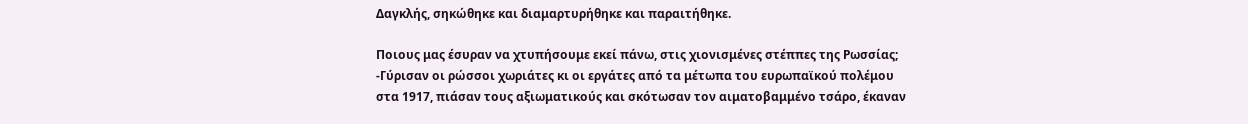Δαγκλής, σηκώθηκε και διαμαρτυρήθηκε και παραιτήθηκε.

Ποιους μας έσυραν να χτυπήσουμε εκεί πάνω, στις χιονισμένες στέππες της Ρωσσίας; -Γύρισαν οι ρώσσοι χωριάτες κι οι εργάτες από τα μέτωπα του ευρωπαϊκού πολέμου στα 1917, πιάσαν τους αξιωματικούς και σκότωσαν τον αιματοβαμμένο τσάρο, έκαναν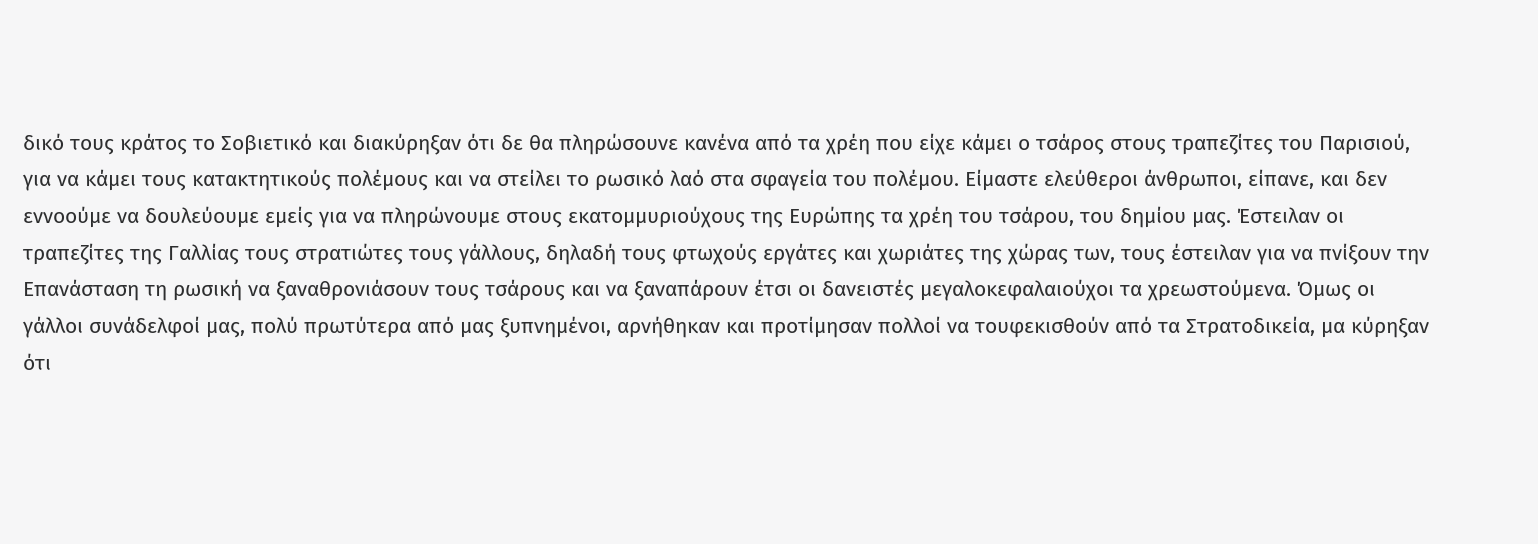δικό τους κράτος το Σοβιετικό και διακύρηξαν ότι δε θα πληρώσουνε κανένα από τα χρέη που είχε κάμει ο τσάρος στους τραπεζίτες του Παρισιού, για να κάμει τους κατακτητικούς πολέμους και να στείλει το ρωσικό λαό στα σφαγεία του πολέμου. Είμαστε ελεύθεροι άνθρωποι, είπανε, και δεν εννοούμε να δουλεύουμε εμείς για να πληρώνουμε στους εκατομμυριούχους της Ευρώπης τα χρέη του τσάρου, του δημίου μας. Έστειλαν οι τραπεζίτες της Γαλλίας τους στρατιώτες τους γάλλους, δηλαδή τους φτωχούς εργάτες και χωριάτες της χώρας των, τους έστειλαν για να πνίξουν την Επανάσταση τη ρωσική να ξαναθρονιάσουν τους τσάρους και να ξαναπάρουν έτσι οι δανειστές μεγαλοκεφαλαιούχοι τα χρεωστούμενα. Όμως οι γάλλοι συνάδελφοί μας, πολύ πρωτύτερα από μας ξυπνημένοι, αρνήθηκαν και προτίμησαν πολλοί να τουφεκισθούν από τα Στρατοδικεία, μα κύρηξαν ότι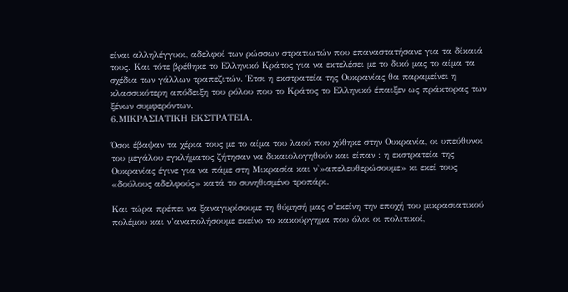είναι αλληλέγγυοι, αδελφοί των ρώσσων στρατιωτών που επαναστατήσανε για τα δίκαιά τους. Και τότε βρέθηκε το Ελληνικό Κράτος για να εκτελέσει με το δικό μας το αίμα τα σχέδια των γάλλων τραπεζιτών. Έτσι η εκστρατεία της Ουκρανίας θα παραμείνει η κλασσικότερη απόδειξη του ρόλου που το Κράτος το Ελληνικό έπαιξεν ως πράκτορας των ξένων συμφερόντων.
6.ΜΙΚΡΑΣΙΑΤΙΚΗ ΕΚΣΤΡΑΤΕΙΑ.

Όσοι έβαψαν τα χέρια τους με το αίμα του λαού που χύθηκε στην Ουκρανία, οι υπεύθυνοι του μεγάλου εγκλήματος ζήτησαν να δικαιολογηθούν και είπαν : η εκστρατεία της Ουκρανίας έγινε για να πάμε στη Μικρασία και ν'»απελευθερώσουμε» κι εκεί τους «δούλους αδελφούς» κατά το συνηθισμένο τροπάρι.

Και τώρα πρέπει να ξαναγυρίσουμε τη θύμησή μας σ’εκείνη την εποχή του μικρασιατικού πολέμου και ν’αναπολήσουμε εκείνο το κακούργημα που όλοι οι πολιτικοί,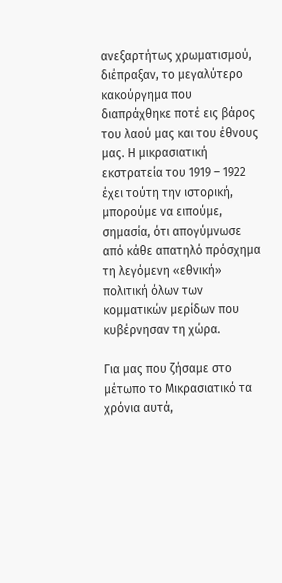ανεξαρτήτως χρωματισμού, διέπραξαν, το μεγαλύτερο κακούργημα που διαπράχθηκε ποτέ εις βάρος του λαού μας και του έθνους μας. Η μικρασιατική εκστρατεία του 1919 – 1922 έχει τούτη την ιστορική, μπορούμε να ειπούμε, σημασία, ότι απογύμνωσε από κάθε απατηλό πρόσχημα τη λεγόμενη «εθνική» πολιτική όλων των κομματικών μερίδων που κυβέρνησαν τη χώρα.

Για μας που ζήσαμε στο μέτωπο το Μικρασιατικό τα χρόνια αυτά,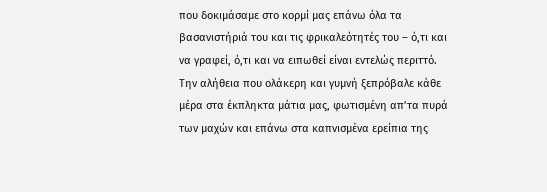που δοκιμάσαμε στο κορμί μας επάνω όλα τα βασανιστήριά του και τις φρικαλεότητές του – ό,τι και να γραφεί, ό,τι και να ειπωθεί είναι εντελώς περιττό. Την αλήθεια που ολάκερη και γυμνή ξεπρόβαλε κάθε μέρα στα έκπληκτα μάτια μας, φωτισμένη απ’τα πυρά των μαχών και επάνω στα καπνισμένα ερείπια της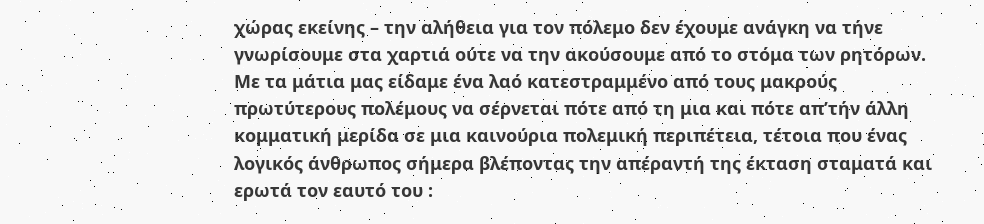χώρας εκείνης – την αλήθεια για τον πόλεμο δεν έχουμε ανάγκη να τήνε γνωρίσουμε στα χαρτιά ούτε να την ακούσουμε από το στόμα των ρητόρων. Με τα μάτια μας είδαμε ένα λαό κατεστραμμένο από τους μακρούς πρωτύτερους πολέμους να σέρνεται πότε από τη μια και πότε απ’τήν άλλη κομματική μερίδα σε μια καινούρια πολεμική περιπέτεια, τέτοια που ένας λογικός άνθρωπος σήμερα βλέποντας την απέραντή της έκταση σταματά και ερωτά τον εαυτό του :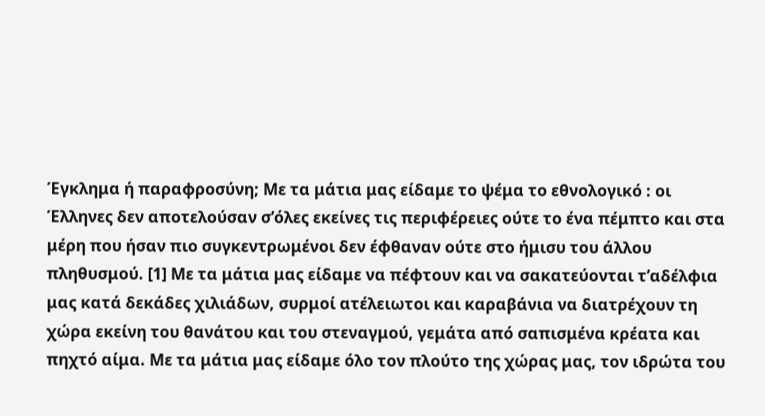Έγκλημα ή παραφροσύνη; Με τα μάτια μας είδαμε το ψέμα το εθνολογικό : οι Έλληνες δεν αποτελούσαν σ’όλες εκείνες τις περιφέρειες ούτε το ένα πέμπτο και στα μέρη που ήσαν πιο συγκεντρωμένοι δεν έφθαναν ούτε στο ήμισυ του άλλου πληθυσμού. [1] Με τα μάτια μας είδαμε να πέφτουν και να σακατεύονται τ’αδέλφια μας κατά δεκάδες χιλιάδων, συρμοί ατέλειωτοι και καραβάνια να διατρέχουν τη χώρα εκείνη του θανάτου και του στεναγμού, γεμάτα από σαπισμένα κρέατα και πηχτό αίμα. Με τα μάτια μας είδαμε όλο τον πλούτο της χώρας μας, τον ιδρώτα του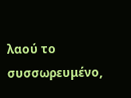λαού το συσσωρευμένο,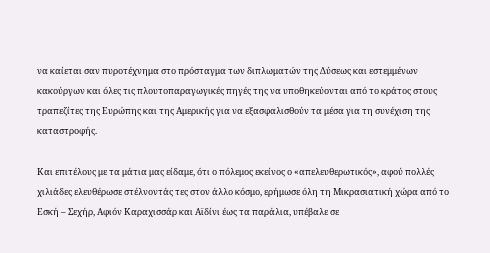να καίεται σαν πυροτέχνημα στο πρόσταγμα των διπλωματών της Δύσεως και εστεμμένων κακούργων και όλες τις πλουτοπαραγωγικές πηγές της να υποθηκεύονται από το κράτος στους τραπεζίτες της Ευρώπης και της Αμερικής για να εξασφαλισθούν τα μέσα για τη συνέχιση της καταστροφής.

Και επιτέλους με τα μάτια μας είδαμε, ότι ο πόλεμος εκείνος ο «απελευθερωτικός», αφού πολλές χιλιάδες ελευθέρωσε στέλνοντάς τες στον άλλο κόσμο, ερήμωσε όλη τη Μικρασιατική χώρα από το Εσκή – Σεχήρ, Αφιόν Καραχισσάρ και Αϊδίνι έως τα παράλια, υπέβαλε σε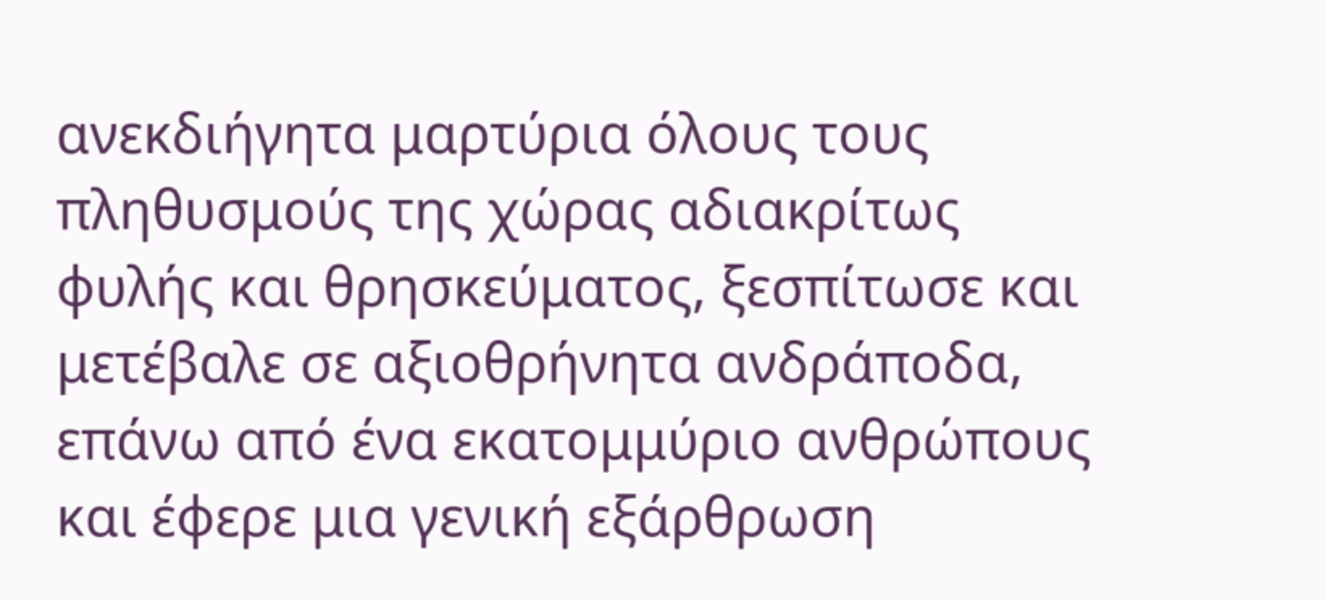ανεκδιήγητα μαρτύρια όλους τους πληθυσμούς της χώρας αδιακρίτως φυλής και θρησκεύματος, ξεσπίτωσε και μετέβαλε σε αξιοθρήνητα ανδράποδα, επάνω από ένα εκατομμύριο ανθρώπους και έφερε μια γενική εξάρθρωση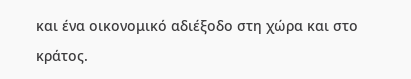και ένα οικονομικό αδιέξοδο στη χώρα και στο κράτος.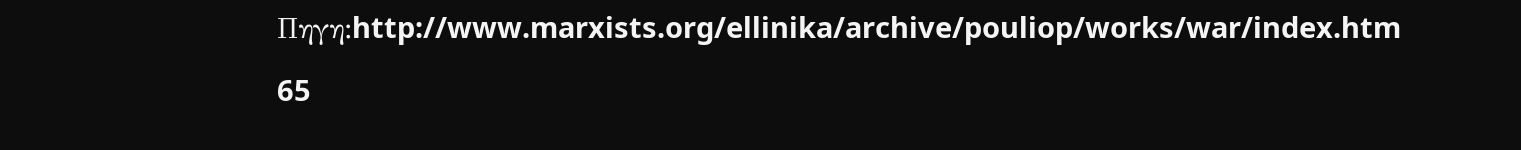Πηγη:http://www.marxists.org/ellinika/archive/pouliop/works/war/index.htm

65